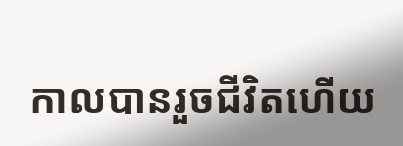កាលបានរួចជីវិតហើយ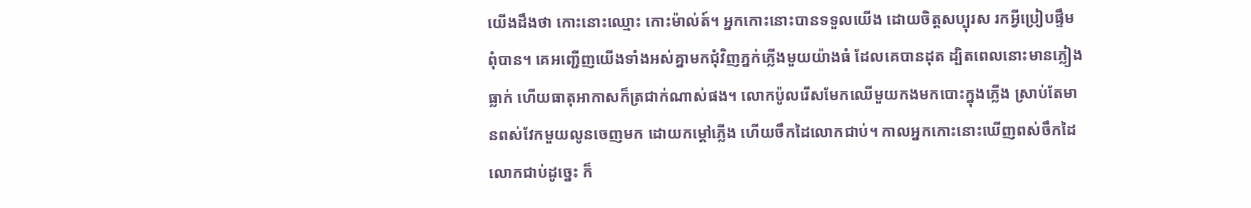យើងដឹងថា កោះនោះឈ្មោះ កោះម៉ាល់ត៍។ អ្នកកោះនោះបានទទួលយើង ដោយចិត្តសប្បុរស រកអ្វីប្រៀបផ្ទឹមពុំបាន។ គេអញ្ជើញយើងទាំងអស់គ្នាមកជុំវិញភ្នក់ភ្លើងមួយយ៉ាងធំ ដែលគេបានដុត ដ្បិតពេលនោះមានភ្លៀងធ្លាក់ ហើយធាតុអាកាសក៏ត្រជាក់ណាស់ផង។ លោកប៉ូលរើសមែកឈើមួយកងមកបោះក្នុងភ្លើង ស្រាប់តែមានពស់វែកមួយលូនចេញមក ដោយកម្ដៅភ្លើង ហើយចឹកដៃលោកជាប់។ កាលអ្នកកោះនោះឃើញពស់ចឹកដៃលោកជាប់ដូច្នេះ ក៏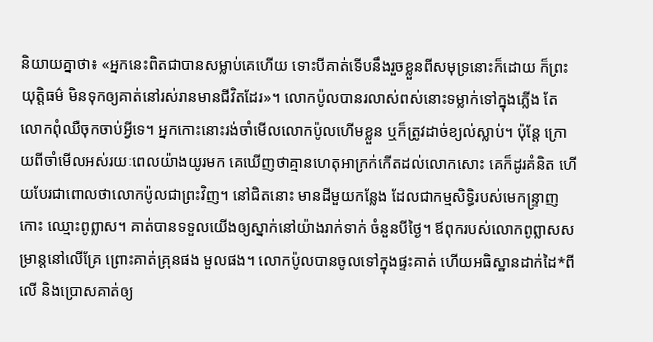និយាយគ្នាថា៖ «អ្នកនេះពិតជាបានសម្លាប់គេហើយ ទោះបីគាត់ទើបនឹងរួចខ្លួនពីសមុទ្រនោះក៏ដោយ ក៏ព្រះយុត្តិធម៌ មិនទុកឲ្យគាត់នៅរស់រានមានជីវិតដែរ»។ លោកប៉ូលបានរលាស់ពស់នោះទម្លាក់ទៅក្នុងភ្លើង តែលោកពុំឈឺចុកចាប់អ្វីទេ។ អ្នកកោះនោះរង់ចាំមើលលោកប៉ូលហើមខ្លួន ឬក៏ត្រូវដាច់ខ្យល់ស្លាប់។ ប៉ុន្តែ ក្រោយពីចាំមើលអស់រយៈពេលយ៉ាងយូរមក គេឃើញថាគ្មានហេតុអាក្រក់កើតដល់លោកសោះ គេក៏ដូរគំនិត ហើយបែរជាពោលថាលោកប៉ូលជាព្រះវិញ។ នៅជិតនោះ មានដីមួយកន្លែង ដែលជាកម្មសិទ្ធិរបស់មេកន្ទ្រាញកោះ ឈ្មោះពូព្លាស។ គាត់បានទទួលយើងឲ្យស្នាក់នៅយ៉ាងរាក់ទាក់ ចំនួនបីថ្ងៃ។ ឪពុករបស់លោកពូព្លាសសម្រាន្ដនៅលើគ្រែ ព្រោះគាត់គ្រុនផង មួលផង។ លោកប៉ូលបានចូលទៅក្នុងផ្ទះគាត់ ហើយអធិស្ឋានដាក់ដៃ*ពីលើ និងប្រោសគាត់ឲ្យ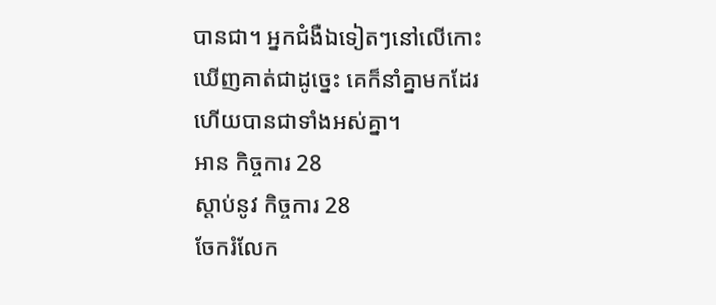បានជា។ អ្នកជំងឺឯទៀតៗនៅលើកោះឃើញគាត់ជាដូច្នេះ គេក៏នាំគ្នាមកដែរ ហើយបានជាទាំងអស់គ្នា។
អាន កិច្ចការ 28
ស្ដាប់នូវ កិច្ចការ 28
ចែករំលែក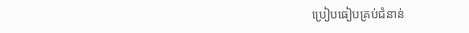ប្រៀបធៀបគ្រប់ជំនាន់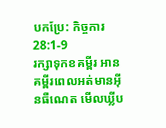បកប្រែ: កិច្ចការ 28:1-9
រក្សាទុកខគម្ពីរ អានគម្ពីរពេលអត់មានអ៊ីនធឺណេត មើលឃ្លីប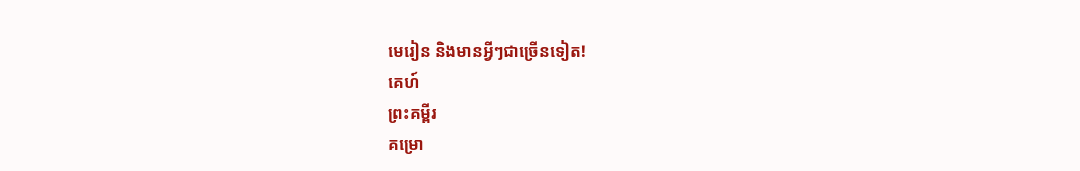មេរៀន និងមានអ្វីៗជាច្រើនទៀត!
គេហ៍
ព្រះគម្ពីរ
គម្រោ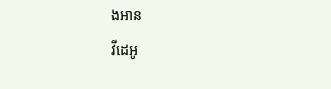ងអាន
វីដេអូ